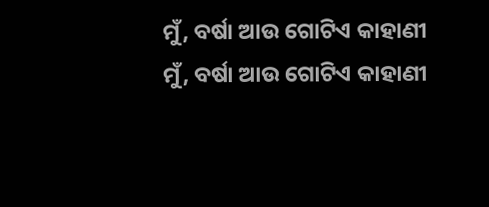ମୁଁ, ବର୍ଷା ଆଉ ଗୋଟିଏ କାହାଣୀ
ମୁଁ, ବର୍ଷା ଆଉ ଗୋଟିଏ କାହାଣୀ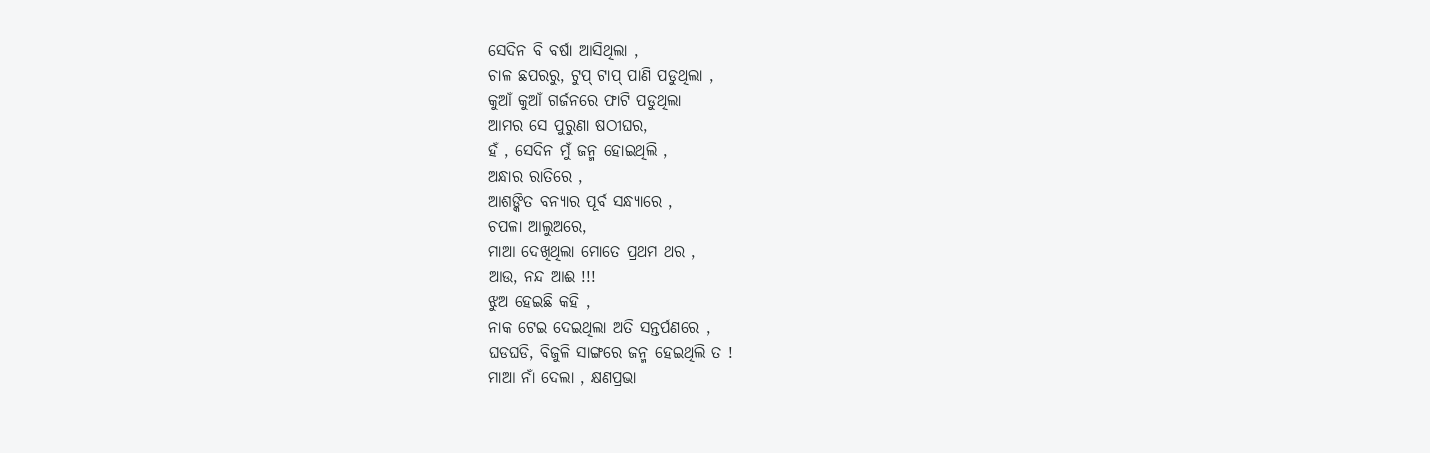ସେଦିନ ବି ବର୍ଷା ଆସିଥିଲା ,
ଚାଳ ଛପରରୁ, ଟୁପ୍ ଟାପ୍ ପାଣି ପଡୁଥିଲା ,
କୁଆଁ କୁଆଁ ଗର୍ଜନରେ ଫାଟି ପଡୁଥିଲା
ଆମର ସେ ପୁରୁଣା ଷଠୀଘର,
ହଁ , ସେଦିନ ମୁଁ ଜନ୍ମ ହୋଇଥିଲି ,
ଅନ୍ଧାର ରାତିରେ ,
ଆଶଙ୍କିତ ବନ୍ଯାର ପୂର୍ବ ସନ୍ଧ୍ଯାରେ ,
ଚପଳା ଆଲୁଅରେ,
ମାଆ ଦେଖିଥିଲା ମୋତେ ପ୍ରଥମ ଥର ,
ଆଉ, ନନ୍ଦ ଆଈ !!!
ଝୁଅ ହେଇଛି କହି ,
ନାକ ଟେଇ ଦେଇଥିଲା ଅତି ସନ୍ତର୍ପଣରେ ,
ଘଡଘଡି, ବିଜୁଳି ସାଙ୍ଗରେ ଜନ୍ମ ହେଇଥିଲି ତ !
ମାଆ ନାଁ ଦେଲା , କ୍ଷଣପ୍ରଭା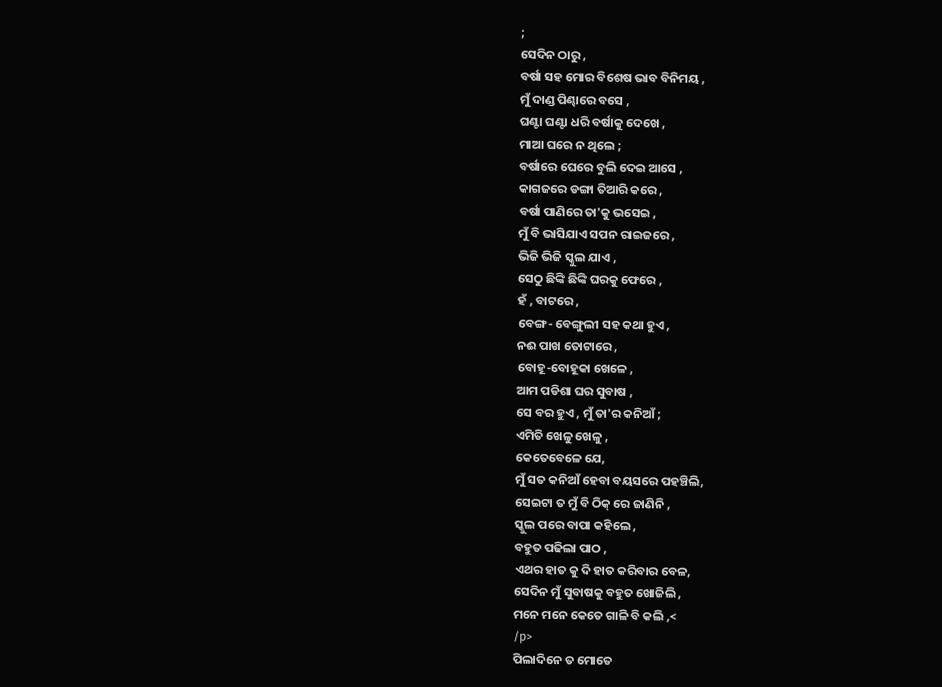;
ସେଦିନ ଠାରୁ ,
ବର୍ଷା ସହ ମୋର ବିଶେଷ ଭାବ ବିନିମୟ ,
ମୁଁ ଦାଣ୍ଡ ପିଣ୍ଢାରେ ବସେ ,
ଘଣ୍ଟା ଘଣ୍ଟା ଧରି ବର୍ଷାକୁ ଦେଖେ ,
ମାଆ ଘରେ ନ ଥିଲେ ;
ବର୍ଷାରେ ଘେରେ ବୁଲି ଦେଇ ଆସେ ,
କାଗଜରେ ଡଙ୍ଗା ତିଆରି କରେ ,
ବର୍ଷା ପାଣିରେ ତା'କୁ ଭସେଇ ,
ମୁଁ ବି ଭାସିଯାଏ ସପନ ରାଇଜରେ ,
ଭିଜି ଭିଜି ସ୍କୁଲ ଯାଏ ,
ସେଠୁ ଛିଙ୍କି ଛିଙ୍କି ଘରକୁ ଫେରେ ,
ହଁ , ବାଟରେ ,
ବେଙ୍ଗ- ବେଙ୍ଗୁଲୀ ସହ କଥା ହୁଏ ,
ନଈ ପାଖ ତୋଟାରେ ,
ବୋହୂ-ବୋହୂକା ଖେଳେ ,
ଆମ ପଡିଶା ଘର ସୁବାଷ ,
ସେ ବର ହୁଏ , ମୁଁ ତା'ର କନିଆଁ ;
ଏମିତି ଖେଳୁ ଖେଳୁ ,
କେତେବେଳେ ଯେ,
ମୁଁ ସତ କନିଆଁ ହେବା ବୟସରେ ପହଞ୍ଚିଲି,
ସେଇଟା ତ ମୁଁ ବି ଠିକ୍ ରେ ଜାଣିନି ,
ସ୍କୁଲ ପରେ ବାପା କହିଲେ ,
ବହୁତ ପଢିଲା ପାଠ ,
ଏଥର ହାତ କୁ ଦି ହାତ କରିବାର ବେଳ,
ସେଦିନ ମୁଁ ସୁବାଷକୁ ବହୁତ ଖୋଜିଲି ,
ମନେ ମନେ କେତେ ଗାଳି ବି କଲି ,<
/p>
ପିଲାଦିନେ ତ ମୋତେ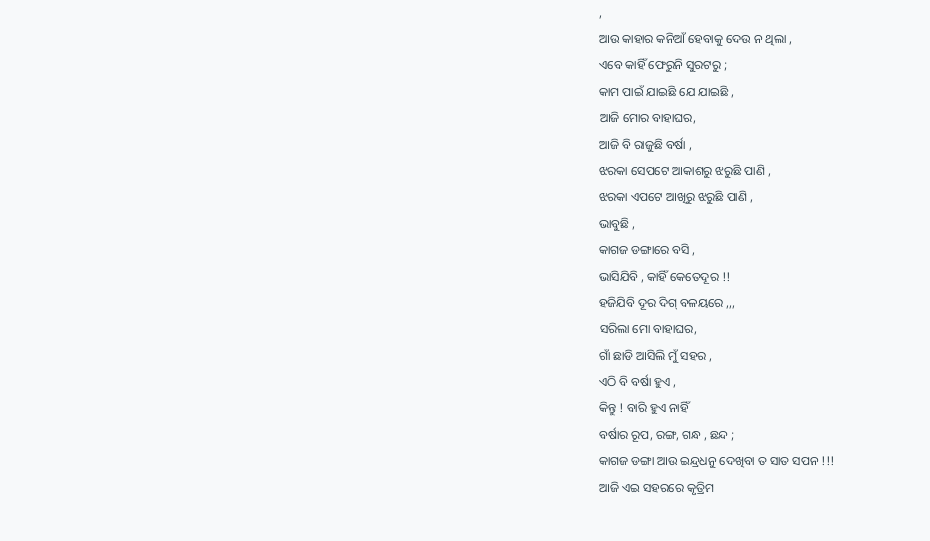,
ଆଉ କାହାର କନିଆଁ ହେବାକୁ ଦେଉ ନ ଥିଲା ,
ଏବେ କାହିଁ ଫେରୁନି ସୁରଟରୁ ;
କାମ ପାଇଁ ଯାଇଛି ଯେ ଯାଇଛି ,
ଆଜି ମୋର ବାହାଘର,
ଆଜି ବି ରାଜୁଛି ବର୍ଷା ,
ଝରକା ସେପଟେ ଆକାଶରୁ ଝରୁଛି ପାଣି ,
ଝରକା ଏପଟେ ଆଖିରୁ ଝରୁଛି ପାଣି ,
ଭାବୁଛି ,
କାଗଜ ଡଙ୍ଗାରେ ବସି ,
ଭାସିଯିବି , କାହିଁ କେତେଦୂର !!
ହଜିଯିବି ଦୂର ଦିଗ୍ ବଳୟରେ ,,,
ସରିଲା ମୋ ବାହାଘର,
ଗାଁ ଛାଡି ଆସିଲି ମୁଁ ସହର ,
ଏଠି ବି ବର୍ଷା ହୁଏ ,
କିନ୍ତୁ ! ବାରି ହୁଏ ନାହିଁ
ବର୍ଷାର ରୂପ, ରଙ୍ଗ, ଗନ୍ଧ , ଛନ୍ଦ ;
କାଗଜ ଡଙ୍ଗା ଆଉ ଇନ୍ଦ୍ରଧନୁ ଦେଖିବା ତ ସାତ ସପନ !!!
ଆଜି ଏଇ ସହରରେ କୃତ୍ରିମ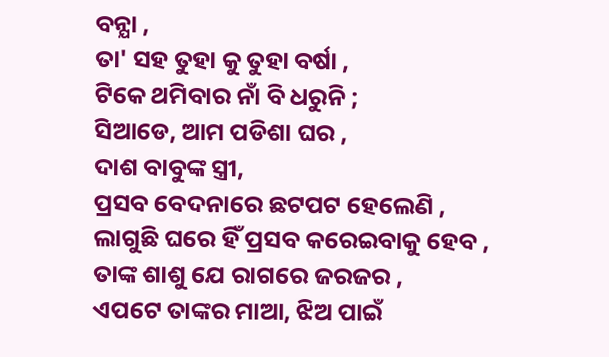ବନ୍ଯା ,
ତା' ସହ ତୁହା କୁ ତୁହା ବର୍ଷା ,
ଟିକେ ଥମିବାର ନାଁ ବି ଧରୁନି ;
ସିଆଡେ, ଆମ ପଡିଶା ଘର ,
ଦାଶ ବାବୁଙ୍କ ସ୍ତ୍ରୀ,
ପ୍ରସବ ବେଦନାରେ ଛଟପଟ ହେଲେଣି ,
ଲାଗୁଛି ଘରେ ହିଁ ପ୍ରସବ କରେଇବାକୁ ହେବ ,
ତାଙ୍କ ଶାଶୁ ଯେ ରାଗରେ ଜରଜର ,
ଏପଟେ ତାଙ୍କର ମାଆ, ଝିଅ ପାଇଁ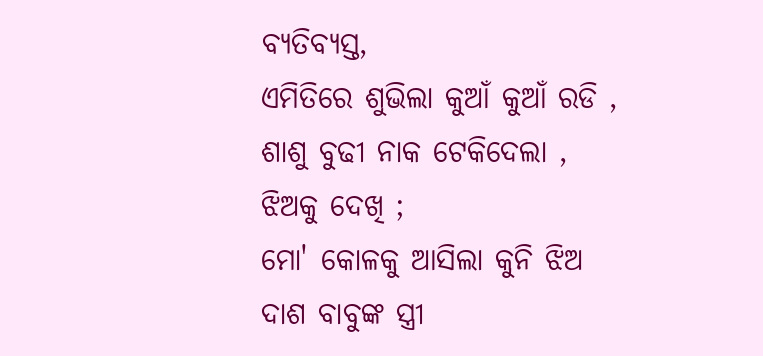ବ୍ଯତିବ୍ଯସ୍ତ,
ଏମିତିରେ ଶୁଭିଲା କୁଆଁ କୁଆଁ ରଡି ,
ଶାଶୁ ବୁଢୀ ନାକ ଟେକିଦେଲା ,
ଝିଅକୁ ଦେଖି ;
ମୋ' କୋଳକୁ ଆସିଲା କୁନି ଝିଅ
ଦାଶ ବାବୁଙ୍କ ସ୍ତ୍ରୀ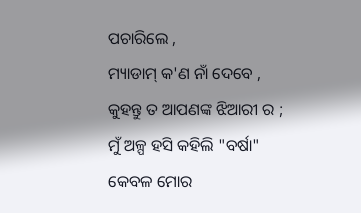ପଚାରିଲେ ,
ମ୍ୟାଡାମ୍ କ'ଣ ନାଁ ଦେବେ ,
କୁହନ୍ତୁ ତ ଆପଣଙ୍କ ଝିଆରୀ ର ;
ମୁଁ ଅଳ୍ପ ହସି କହିଲି "ବର୍ଷା"
କେବଳ ମୋର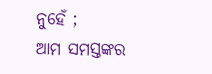ନୁହେଁ ;
ଆମ ସମସ୍ତଙ୍କର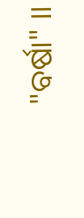"ବର୍ଷା" ।।